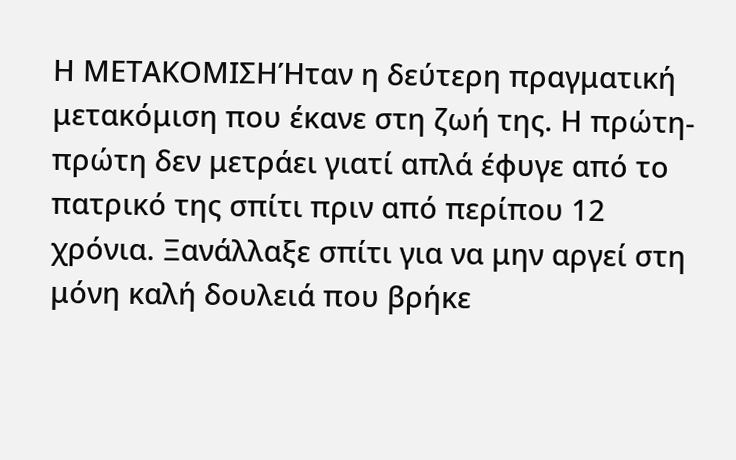Η ΜΕΤΑΚΟΜΙΣΗΉταν η δεύτερη πραγματική μετακόμιση που έκανε στη ζωή της. Η πρώτη-πρώτη δεν μετράει γιατί απλά έφυγε από το πατρικό της σπίτι πριν από περίπου 12 χρόνια. Ξανάλλαξε σπίτι για να μην αργεί στη μόνη καλή δουλειά που βρήκε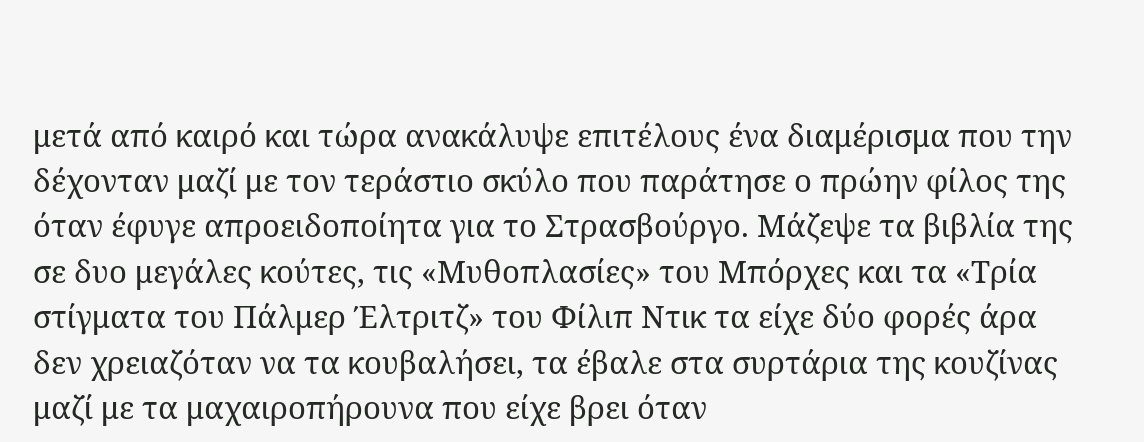μετά από καιρό και τώρα ανακάλυψε επιτέλους ένα διαμέρισμα που την δέχονταν μαζί με τον τεράστιο σκύλο που παράτησε ο πρώην φίλος της όταν έφυγε απροειδοποίητα για το Στρασβούργο. Μάζεψε τα βιβλία της σε δυο μεγάλες κούτες, τις «Μυθοπλασίες» του Μπόρχες και τα «Τρία στίγματα του Πάλμερ Έλτριτζ» του Φίλιπ Ντικ τα είχε δύο φορές άρα δεν χρειαζόταν να τα κουβαλήσει, τα έβαλε στα συρτάρια της κουζίνας μαζί με τα μαχαιροπήρουνα που είχε βρει όταν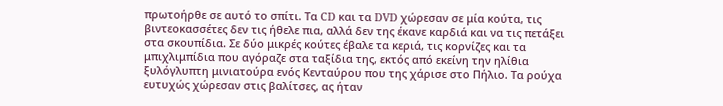πρωτοήρθε σε αυτό το σπίτι. Τα CD και τα DVD χώρεσαν σε μία κούτα, τις βιντεοκασσέτες δεν τις ήθελε πια, αλλά δεν της έκανε καρδιά και να τις πετάξει στα σκουπίδια. Σε δύο μικρές κούτες έβαλε τα κεριά, τις κορνίζες και τα μπιχλιμπίδια που αγόραζε στα ταξίδια της, εκτός από εκείνη την ηλίθια ξυλόγλυπτη μινιατούρα ενός Κενταύρου που της χάρισε στο Πήλιο. Τα ρούχα ευτυχώς χώρεσαν στις βαλίτσες, ας ήταν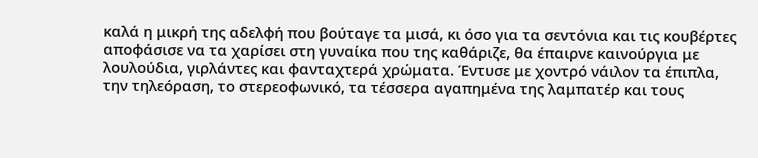καλά η μικρή της αδελφή που βούταγε τα μισά, κι όσο για τα σεντόνια και τις κουβέρτες αποφάσισε να τα χαρίσει στη γυναίκα που της καθάριζε, θα έπαιρνε καινούργια με λουλούδια, γιρλάντες και φανταχτερά χρώματα. Έντυσε με χοντρό νάιλον τα έπιπλα, την τηλεόραση, το στερεοφωνικό, τα τέσσερα αγαπημένα της λαμπατέρ και τους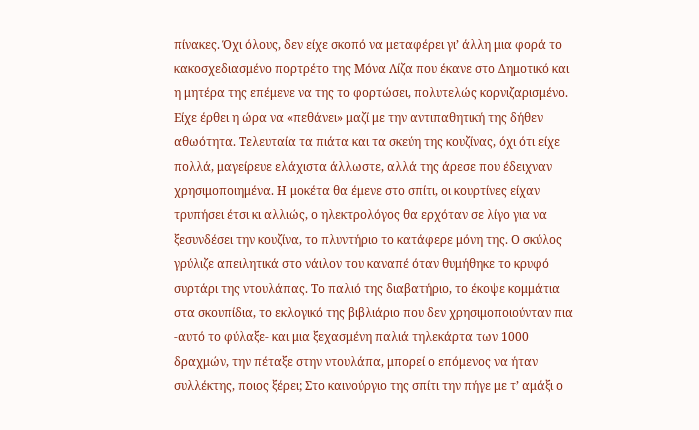πίνακες. Όχι όλους, δεν είχε σκοπό να μεταφέρει γι’ άλλη μια φορά το κακοσχεδιασμένο πορτρέτο της Μόνα Λίζα που έκανε στο Δημοτικό και η μητέρα της επέμενε να της το φορτώσει, πολυτελώς κορνιζαρισμένο. Είχε έρθει η ώρα να «πεθάνει» μαζί με την αντιπαθητική της δήθεν αθωότητα. Τελευταία τα πιάτα και τα σκεύη της κουζίνας, όχι ότι είχε πολλά, μαγείρευε ελάχιστα άλλωστε, αλλά της άρεσε που έδειχναν χρησιμοποιημένα. Η μοκέτα θα έμενε στο σπίτι, οι κουρτίνες είχαν τρυπήσει έτσι κι αλλιώς, ο ηλεκτρολόγος θα ερχόταν σε λίγο για να ξεσυνδέσει την κουζίνα, το πλυντήριο το κατάφερε μόνη της. Ο σκύλος γρύλιζε απειλητικά στο νάιλον του καναπέ όταν θυμήθηκε το κρυφό συρτάρι της ντουλάπας. Το παλιό της διαβατήριο, το έκοψε κομμάτια στα σκουπίδια, το εκλογικό της βιβλιάριο που δεν χρησιμοποιούνταν πια -αυτό το φύλαξε- και μια ξεχασμένη παλιά τηλεκάρτα των 1000 δραχμών, την πέταξε στην ντουλάπα, μπορεί ο επόμενος να ήταν συλλέκτης, ποιος ξέρει; Στο καινούργιο της σπίτι την πήγε με τ’ αμάξι ο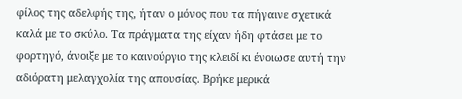φίλος της αδελφής της, ήταν ο μόνος που τα πήγαινε σχετικά καλά με το σκύλο. Τα πράγματα της είχαν ήδη φτάσει με το φορτηγό, άνοιξε με το καινούργιο της κλειδί κι ένοιωσε αυτή την αδιόρατη μελαγχολία της απουσίας. Βρήκε μερικά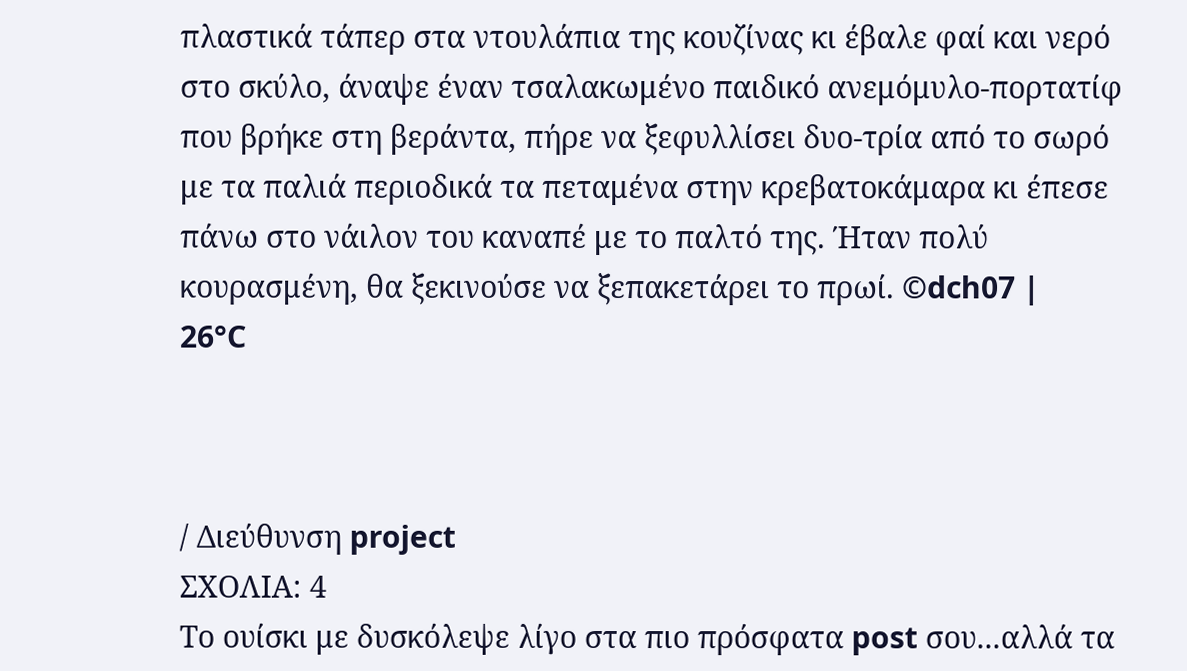πλαστικά τάπερ στα ντουλάπια της κουζίνας κι έβαλε φαί και νερό στο σκύλο, άναψε έναν τσαλακωμένο παιδικό ανεμόμυλο-πορτατίφ που βρήκε στη βεράντα, πήρε να ξεφυλλίσει δυο-τρία από το σωρό με τα παλιά περιοδικά τα πεταμένα στην κρεβατοκάμαρα κι έπεσε πάνω στο νάιλον του καναπέ με το παλτό της. Ήταν πολύ κουρασμένη, θα ξεκινούσε να ξεπακετάρει το πρωί. ©dch07 |
26°C



/ Διεύθυνση project
ΣΧΟΛΙΑ: 4
Το ουίσκι με δυσκόλεψε λίγο στα πιο πρόσφατα post σου...αλλά τα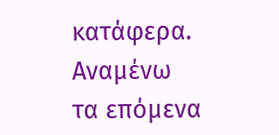κατάφερα.
Αναμένω τα επόμενα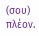(σου) πλέον.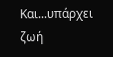Και...υπάρχει ζωή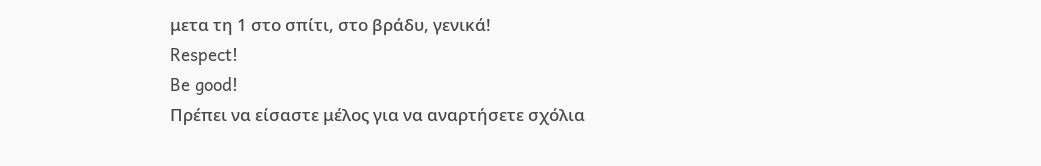μετα τη 1 στο σπίτι, στο βράδυ, γενικά!
Respect!
Be good!
Πρέπει να είσαστε μέλος για να αναρτήσετε σχόλια